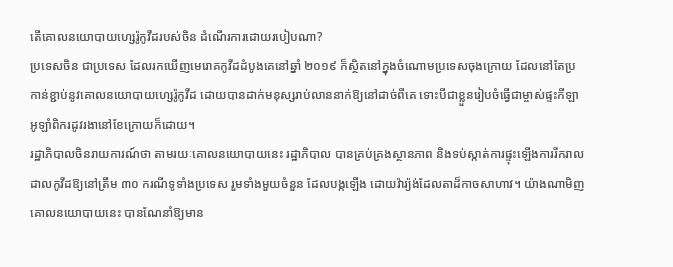តើគោលនយោបាយហ្សេរ៉ូកូវីដរបស់ចិន ដំណើរការដោយរបៀបណា?
ប្រទេសចិន ជាប្រទេស ដែលរកឃើញមេរោគកូវីដដំបូងគេនៅឆ្នាំ ២០១៩ ក៏ស្ថិតនៅក្នុងចំណោមប្រទេសចុងក្រោយ ដែលនៅតែប្រកាន់ខ្ជាប់នូវគោលនយោបាយហ្សេរ៉ូកូវីដ ដោយបានដាក់មនុស្សរាប់លាននាក់ឱ្យនៅដាច់ពីគេ ទោះបីជាខ្លួនរៀបចំធ្វើជាម្ចាស់ផ្ទះកីឡាអូឡាំពិករដូវរងានៅខែក្រោយក៏ដោយ។
រដ្ឋាភិបាលចិនរាយការណ៍ថា តាមរយៈគោលនយោបាយនេះ រដ្ឋាភិបាល បានគ្រប់គ្រងស្ថានភាព និងទប់ស្កាត់ការផ្ទុះឡើងការរីករាលដាលកូវីដឱ្យនៅត្រឹម ៣០ ករណីទូទាំងប្រទេស រួមទាំងមួយចំនួន ដែលបង្កឡើង ដោយវ៉ារ្យ៉ង់ដែលតាដ៏កាចសាហាវ។ យ៉ាងណាមិញ គោលនយោបាយនេះ បានណែនាំឱ្យមាន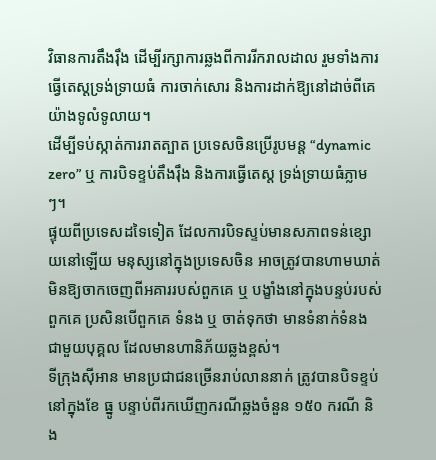វិធានការតឹងរ៉ឹង ដើម្បីរក្សាការឆ្លងពីការរីករាលដាល រួមទាំងការធ្វើតេស្តទ្រង់ទ្រាយធំ ការចាក់សោរ និងការដាក់ឱ្យនៅដាច់ពីគេយ៉ាងទូលំទូលាយ។
ដើម្បីទប់ស្កាត់ការរាតត្បាត ប្រទេសចិនប្រើរូបមន្ត “dynamic zero” ឬ ការបិទខ្ទប់តឹងរ៉ឹង និងការធ្វើតេស្ត ទ្រង់ទ្រាយធំភ្លាមៗ។
ផ្ទុយពីប្រទេសដទៃទៀត ដែលការបិទស្ទប់មានសភាពទន់ខ្សោយនៅឡើយ មនុស្សនៅក្នុងប្រទេសចិន អាចត្រូវបានហាមឃាត់មិនឱ្យចាកចេញពីអគាររបស់ពួកគេ ឬ បង្ខាំងនៅក្នុងបន្ទប់របស់ពួកគេ ប្រសិនបើពួកគេ ទំនង ឬ ចាត់ទុកថា មានទំនាក់ទំនងជាមួយបុគ្គល ដែលមានហានិភ័យឆ្លងខ្ពស់។
ទីក្រុងស៊ីអាន មានប្រជាជនច្រើនរាប់លាននាក់ ត្រូវបានបិទខ្ទប់នៅក្នុងខែ ធ្នូ បន្ទាប់ពីរកឃើញករណីឆ្លងចំនួន ១៥០ ករណី និង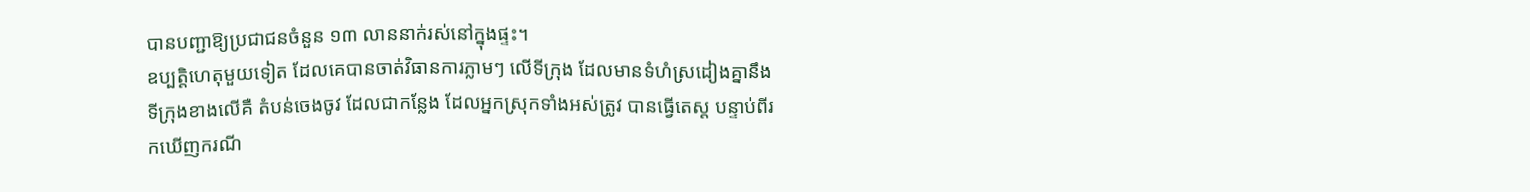បានបញ្ជាឱ្យប្រជាជនចំនួន ១៣ លាននាក់រស់នៅក្នុងផ្ទះ។
ឧប្បត្តិហេតុមួយទៀត ដែលគេបានចាត់វិធានការភ្លាមៗ លើទីក្រុង ដែលមានទំហំស្រដៀងគ្នានឹងទីក្រុងខាងលើគឺ តំបន់ចេងចូវ ដែលជាកន្លែង ដែលអ្នកស្រុកទាំងអស់ត្រូវ បានធ្វើតេស្ត បន្ទាប់ពីរកឃើញករណី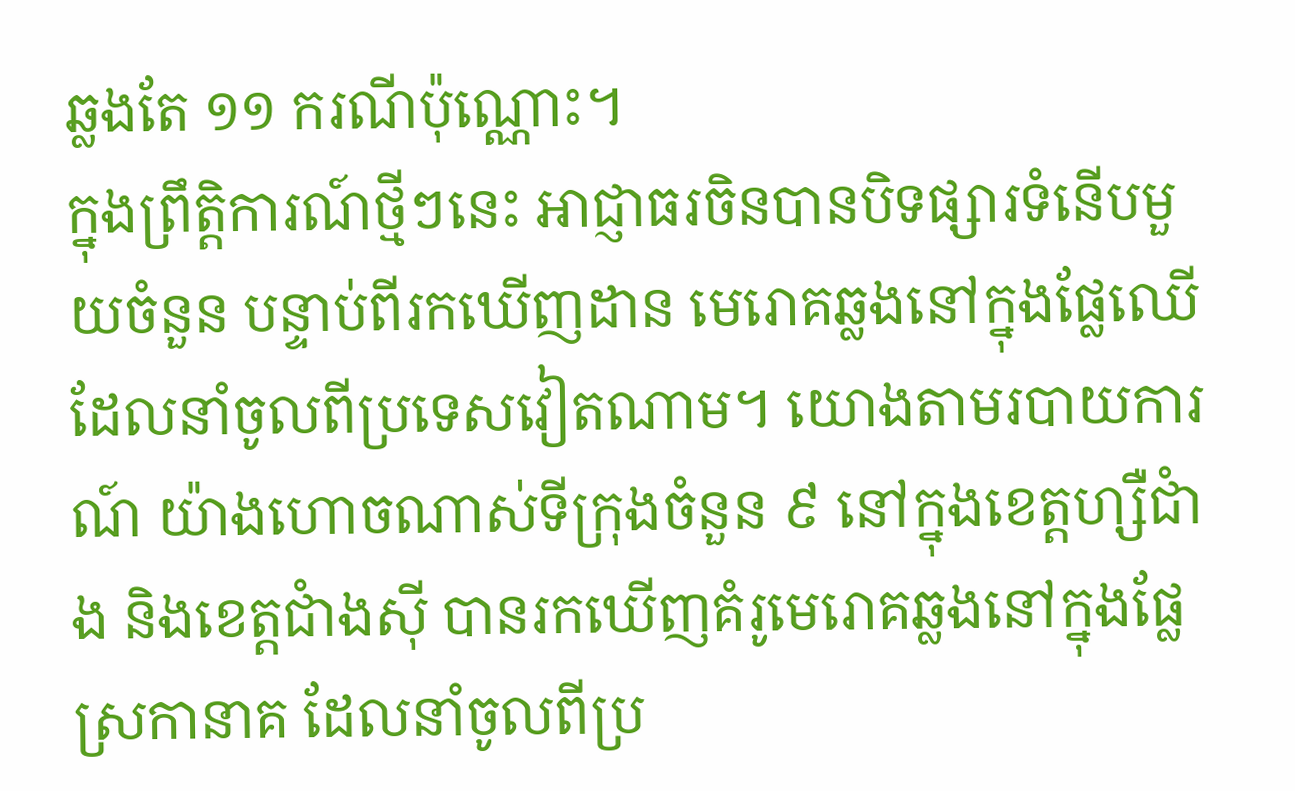ឆ្លងតែ ១១ ករណីប៉ុណ្ណោះ។
ក្នុងព្រឹត្តិការណ៍ថ្មីៗនេះ អាជ្ញាធរចិនបានបិទផ្សារទំនើបមួយចំនួន បន្ទាប់ពីរកឃើញដាន មេរោគឆ្លងនៅក្នុងផ្លែឈើ ដែលនាំចូលពីប្រទេសវៀតណាម។ យោងតាមរបាយការណ៍ យ៉ាងហោចណាស់ទីក្រុងចំនួន ៩ នៅក្នុងខេត្តហ្សឺជាំង និងខេត្តជាំងស៊ី បានរកឃើញគំរូមេរោគឆ្លងនៅក្នុងផ្លែស្រកានាគ ដែលនាំចូលពីប្រ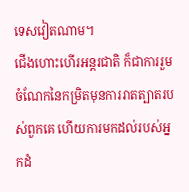ទេសវៀតណាម។
ជើងហោះហើរអន្តរជាតិ ក៏ជាការរួមចំណែកនៃកម្រិតមុនការរាតត្បាតរបស់ពួកគេ ហើយការមកដល់របស់អ្នកដំ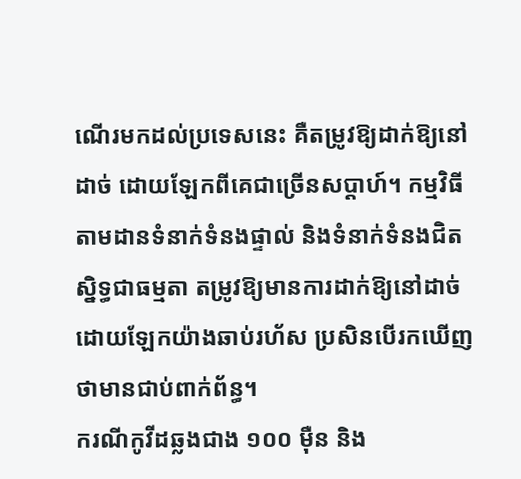ណើរមកដល់ប្រទេសនេះ គឺតម្រូវឱ្យដាក់ឱ្យនៅដាច់ ដោយឡែកពីគេជាច្រើនសប្តាហ៍។ កម្មវិធីតាមដានទំនាក់ទំនងផ្ទាល់ និងទំនាក់ទំនងជិតស្និទ្ធជាធម្មតា តម្រូវឱ្យមានការដាក់ឱ្យនៅដាច់ ដោយឡែកយ៉ាងឆាប់រហ័ស ប្រសិនបើរកឃើញថាមានជាប់ពាក់ព័ន្ធ។
ករណីកូវីដឆ្លងជាង ១០០ ម៉ឺន និង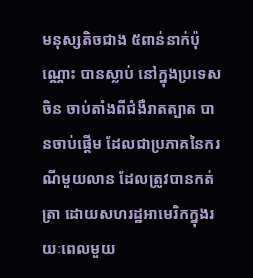មនុស្សតិចជាង ៥ពាន់នាក់ប៉ុណ្ណោះ បានស្លាប់ នៅក្នុងប្រទេសចិន ចាប់តាំងពីជំងឺរាតត្បាត បានចាប់ផ្តើម ដែលជាប្រភាគនៃករណីមួយលាន ដែលត្រូវបានកត់ត្រា ដោយសហរដ្ឋអាមេរិកក្នុងរយៈពេលមួយ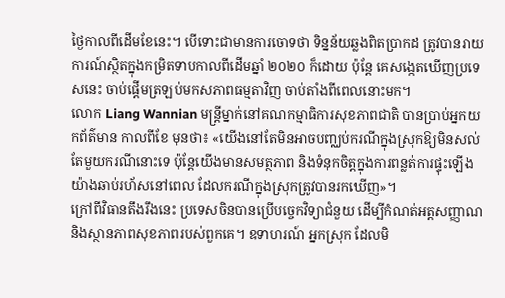ថ្ងៃកាលពីដើមខែនេះ។ បើទោះជាមានការចោទថា ទិន្នន័យឆ្លងពិតប្រាកដ ត្រូវបានរាយការណ៍ស្ថិតក្នុងកម្រិតទាបកាលពីដើមឆ្នាំ ២០២០ ក៏ដោយ ប៉ុន្តែ គេសង្កេតឃើញប្រទេសនេះ ចាប់ផ្ដើមត្រឡប់មកសភាពធម្មតាវិញ ចាប់តាំងពីពេលនោះមក។
លោក Liang Wannian មន្ត្រីម្នាក់នៅគណកម្មាធិការសុខភាពជាតិ បានប្រាប់អ្នកយកព័ត៌មាន កាលពីខែ មុនថា៖ «យើងនៅតែមិនអាចបញ្ឈប់ករណីក្នុងស្រុកឱ្យមិនសល់តែមួយករណីនោះទេ ប៉ុន្តែយើងមានសមត្ថភាព និងទំនុកចិត្តក្នុងការពន្លត់ការផ្ទុះឡើងយ៉ាងឆាប់រហ័សនៅពេល ដែលករណីក្នុងស្រុកត្រូវបានរកឃើញ»។
ក្រៅពីវិធានតឹងរឹងនេះ ប្រទេសចិនបានប្រើបច្ចេកវិទ្យាជំនួយ ដើម្បីកំណត់អត្តសញ្ញាណ និងស្ថានភាពសុខភាពរបស់ពួកគេ។ ឧទាហរណ៍ អ្នកស្រុក ដែលមិ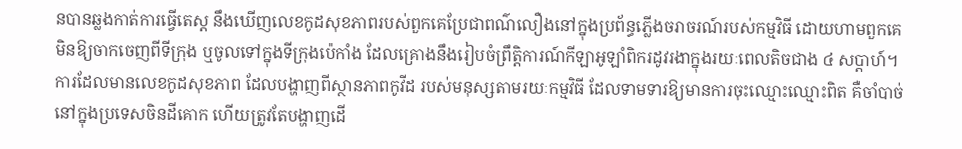នបានឆ្លងកាត់ការធ្វើតេស្ត នឹងឃើញលេខកូដសុខភាពរបស់ពួកគេប្រែជាពណ៌លឿងនៅក្នុងប្រព័ន្ធភ្លើងចរាចរណ៍របស់កម្មវិធី ដោយហាមពួកគេមិនឱ្យចាកចេញពីទីក្រុង ឬចូលទៅក្នុងទីក្រុងប៉េកាំង ដែលគ្រោងនឹងរៀបចំព្រឹត្តិការណ៍កីឡាអូឡាំពិករដូវរងាក្នុងរយៈពេលតិចជាង ៤ សប្តាហ៍។
ការដែលមានលេខកូដសុខភាព ដែលបង្ហាញពីស្ថានភាពកូវីដ របស់មនុស្សតាមរយៈកម្មវិធី ដែលទាមទារឱ្យមានការចុះឈ្មោះឈ្មោះពិត គឺចាំបាច់នៅក្នុងប្រទេសចិនដីគោក ហើយត្រូវតែបង្ហាញដើ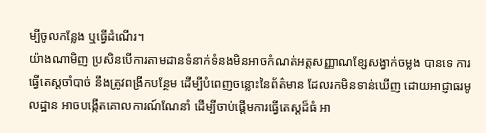ម្បីចូលកន្លែង ឬធ្វើដំណើរ។
យ៉ាងណាមិញ ប្រសិនបើការតាមដានទំនាក់ទំនងមិនអាចកំណត់អត្តសញ្ញាណខ្សែសង្វាក់ចម្លង បានទេ ការធ្វើតេស្តចាំបាច់ នឹងត្រូវពង្រីកបន្ថែម ដើម្បីបំពេញចន្លោះនៃព័ត៌មាន ដែលរកមិនទាន់ឃើញ ដោយអាជ្ញាធរមូលដ្ឋាន អាចបង្កើតគោលការណ៍ណែនាំ ដើម្បីចាប់ផ្តើមការធ្វើតេស្តដ៏ធំ អា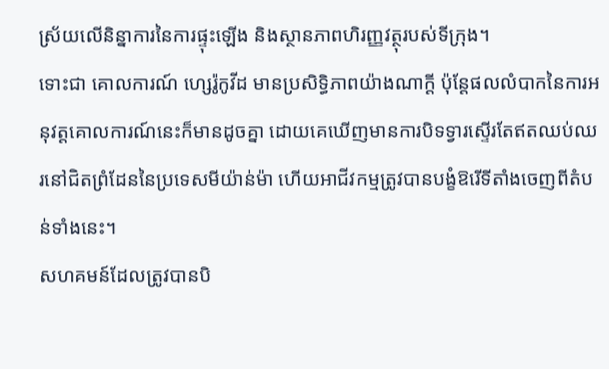ស្រ័យលើនិន្នាការនៃការផ្ទុះឡើង និងស្ថានភាពហិរញ្ញវត្ថុរបស់ទីក្រុង។
ទោះជា គោលការណ៍ ហ្សេរ៉ូកូវីដ មានប្រសិទ្ធិភាពយ៉ាងណាក្ដី ប៉ុន្តែផលលំបាកនៃការអនុវត្តគោលការណ៍នេះក៏មានដូចគ្នា ដោយគេឃើញមានការបិទទ្វារស្ទើរតែឥតឈប់ឈរនៅជិតព្រំដែននៃប្រទេសមីយ៉ាន់ម៉ា ហើយអាជីវកម្មត្រូវបានបង្ខំឱរើទីតាំងចេញពីតំបន់ទាំងនេះ។
សហគមន៍ដែលត្រូវបានបិ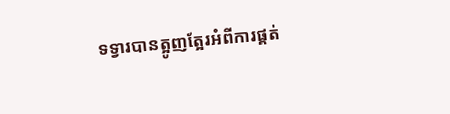ទទ្វារបានត្អូញត្អែរអំពីការផ្គត់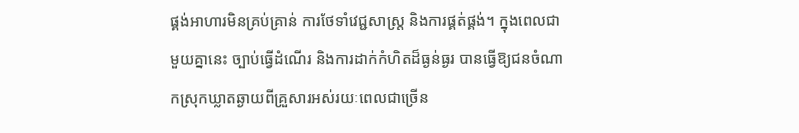ផ្គង់អាហារមិនគ្រប់គ្រាន់ ការថែទាំវេជ្ជសាស្រ្ត និងការផ្គត់ផ្គង់។ ក្នុងពេលជាមួយគ្នានេះ ច្បាប់ធ្វើដំណើរ និងការដាក់កំហិតដ៏ធ្ងន់ធ្ងរ បានធ្វើឱ្យជនចំណាកស្រុកឃ្លាតឆ្ងាយពីគ្រួសារអស់រយៈពេលជាច្រើន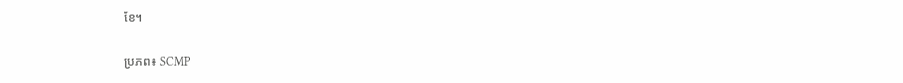ខែ។

ប្រភព៖ SCMP